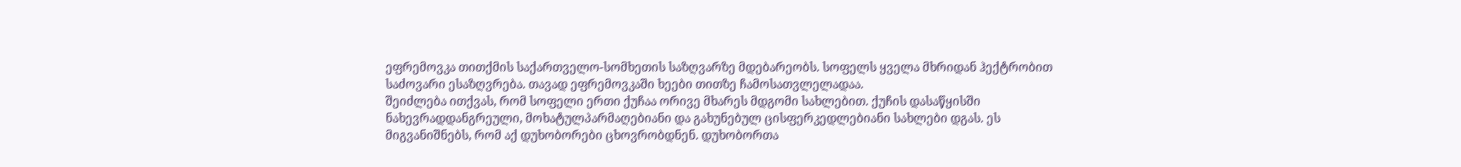ეფრემოვკა თითქმის საქართველო-სომხეთის საზღვარზე მდებარეობს. სოფელს ყველა მხრიდან ჰექტრობით საძოვარი ესაზღვრება. თავად ეფრემოვკაში ხეები თითზე ჩამოსათვლელადაა.
შეიძლება ითქვას, რომ სოფელი ერთი ქუჩაა ორივე მხარეს მდგომი სახლებით. ქუჩის დასაწყისში ნახევრადდანგრეული, მოხატულპარმაღებიანი და გახუნებულ ცისფერკედლებიანი სახლები დგას. ეს მიგვანიშნებს, რომ აქ დუხობორები ცხოვრობდნენ. დუხობორთა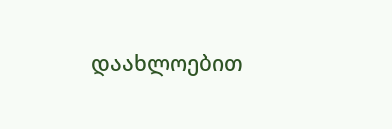დაახლოებით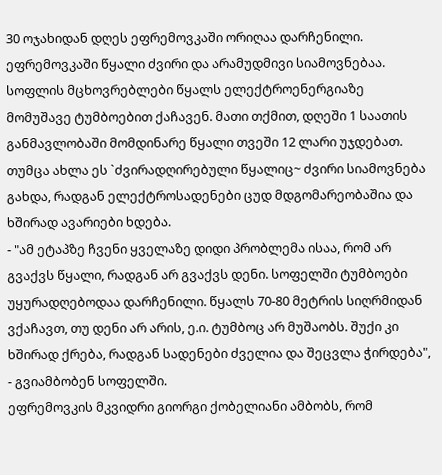30 ოჯახიდან დღეს ეფრემოვკაში ორიღაა დარჩენილი.
ეფრემოვკაში წყალი ძვირი და არამუდმივი სიამოვნებაა. სოფლის მცხოვრებლები წყალს ელექტროენერგიაზე მომუშავე ტუმბოებით ქაჩავენ. მათი თქმით, დღეში 1 საათის განმავლობაში მომდინარე წყალი თვეში 12 ლარი უჯდებათ. თუმცა ახლა ეს `ძვირადღირებული წყალიც~ ძვირი სიამოვნება გახდა, რადგან ელექტროსადენები ცუდ მდგომარეობაშია და ხშირად ავარიები ხდება.
- "ამ ეტაპზე ჩვენი ყველაზე დიდი პრობლემა ისაა, რომ არ გვაქვს წყალი, რადგან არ გვაქვს დენი. სოფელში ტუმბოები უყურადღებოდაა დარჩენილი. წყალს 70-80 მეტრის სიღრმიდან ვქაჩავთ, თუ დენი არ არის, ე.ი. ტუმბოც არ მუშაობს. შუქი კი ხშირად ქრება, რადგან სადენები ძველია და შეცვლა ჭირდება", - გვიამბობენ სოფელში.
ეფრემოვკის მკვიდრი გიორგი ქობელიანი ამბობს, რომ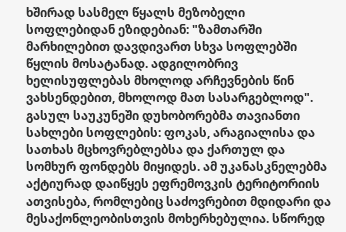ხშირად სასმელ წყალს მეზობელი სოფლებიდან ეზიდებიან: "ზამთარში მარხილებით დავდივართ სხვა სოფლებში წყლის მოსატანად. ადგილობრივ ხელისუფლებას მხოლოდ არჩევნების წინ ვახსენდებით, მხოლოდ მათ სასარგებლოდ".
გასულ საუკუნეში დუხობორებმა თავიანთი სახლები სოფლების: ფოკას, არაგიალისა და სათხას მცხოვრებლებსა და ქართულ და სომხურ ფონდებს მიყიდეს. ამ უკანასკნელებმა აქტიურად დაიწყეს ეფრემოვკის ტერიტორიის ათვისება, რომლებიც საძოვრებით მდიდარი და მესაქონლეობისთვის მოხერხებულია. სწორედ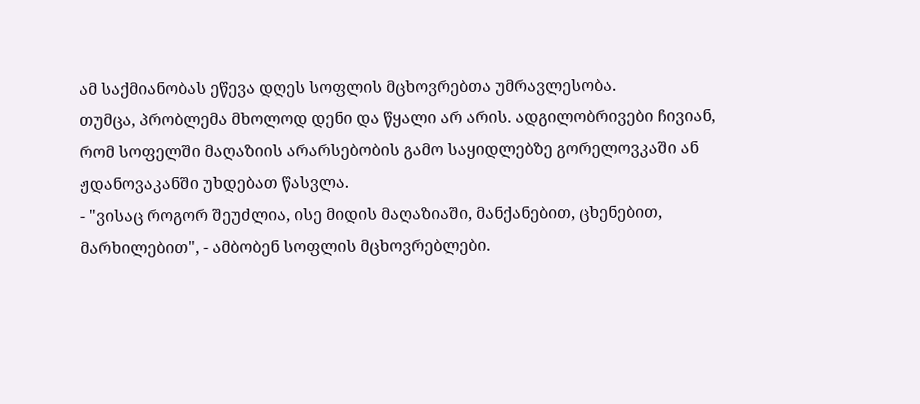ამ საქმიანობას ეწევა დღეს სოფლის მცხოვრებთა უმრავლესობა.
თუმცა, პრობლემა მხოლოდ დენი და წყალი არ არის. ადგილობრივები ჩივიან, რომ სოფელში მაღაზიის არარსებობის გამო საყიდლებზე გორელოვკაში ან ჟდანოვაკანში უხდებათ წასვლა.
- "ვისაც როგორ შეუძლია, ისე მიდის მაღაზიაში, მანქანებით, ცხენებით, მარხილებით", - ამბობენ სოფლის მცხოვრებლები.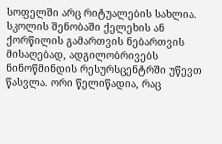სოფელში არც რიტუალების სახლია. სკოლის შენობაში ქელეხის ან ქორწილის გამართვის ნებართვის მისაღებად, ადგილობრივებს ნინოწმინდის რესურსცენტრში უწევთ წასვლა. ორი წელიწადია, რაც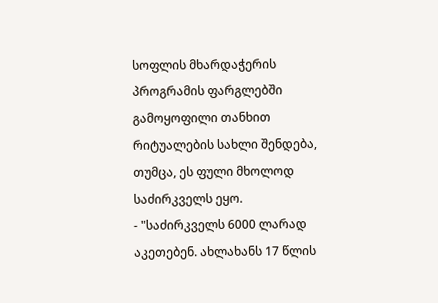სოფლის მხარდაჭერის პროგრამის ფარგლებში გამოყოფილი თანხით რიტუალების სახლი შენდება, თუმცა, ეს ფული მხოლოდ საძირკველს ეყო.
- "საძირკველს 6000 ლარად აკეთებენ. ახლახანს 17 წლის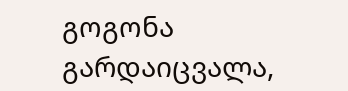გოგონა გარდაიცვალა,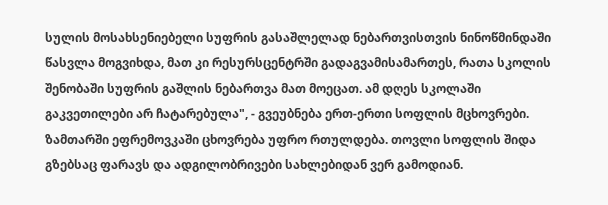სულის მოსახსენიებელი სუფრის გასაშლელად ნებართვისთვის ნინოწმინდაში წასვლა მოგვიხდა, მათ კი რესურსცენტრში გადაგვამისამართეს, რათა სკოლის შენობაში სუფრის გაშლის ნებართვა მათ მოეცათ. ამ დღეს სკოლაში გაკვეთილები არ ჩატარებულა", - გვეუბნება ერთ-ერთი სოფლის მცხოვრები.
ზამთარში ეფრემოვკაში ცხოვრება უფრო რთულდება. თოვლი სოფლის შიდა გზებსაც ფარავს და ადგილობრივები სახლებიდან ვერ გამოდიან.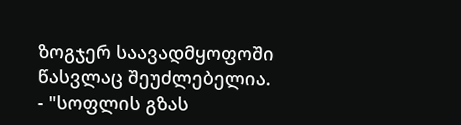ზოგჯერ საავადმყოფოში წასვლაც შეუძლებელია.
- "სოფლის გზას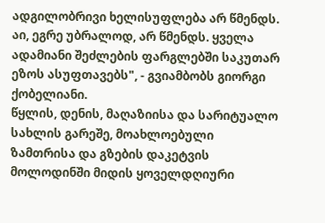ადგილობრივი ხელისუფლება არ წმენდს. აი, ეგრე უბრალოდ, არ წმენდს. ყველა ადამიანი შეძლების ფარგლებში საკუთარ ეზოს ასუფთავებს", - გვიამბობს გიორგი ქობელიანი.
წყლის, დენის, მაღაზიისა და სარიტუალო სახლის გარეშე, მოახლოებული ზამთრისა და გზების დაკეტვის მოლოდინში მიდის ყოველდღიური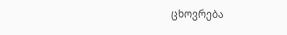ცხოვრება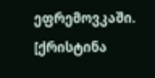ეფრემოვკაში.
[ქრისტინა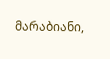მარაბიანი,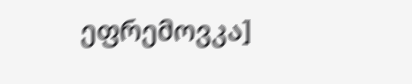ეფრემოვკა]